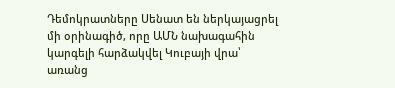Դեմոկրատները Սենատ են ներկայացրել մի օրինագիծ, որը ԱՄՆ նախագահին կարգելի հարձակվել Կուբայի վրա՝ առանց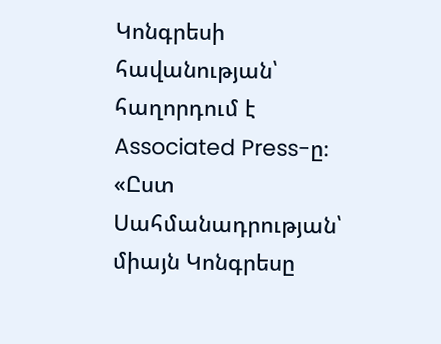Կոնգրեսի հավանության՝ հաղորդում է Associated Press-ը։ «Ըստ Սահմանադրության՝ միայն Կոնգրեսը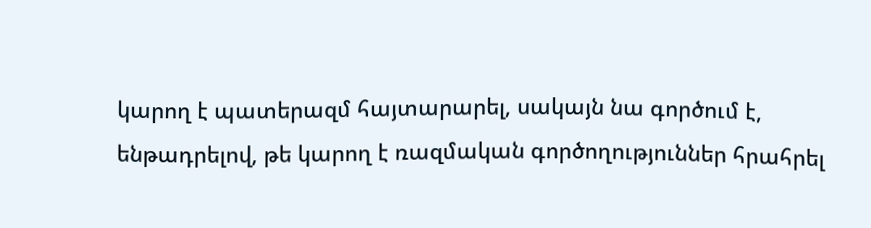կարող է պատերազմ հայտարարել, սակայն նա գործում է, ենթադրելով, թե կարող է ռազմական գործողություններ հրահրել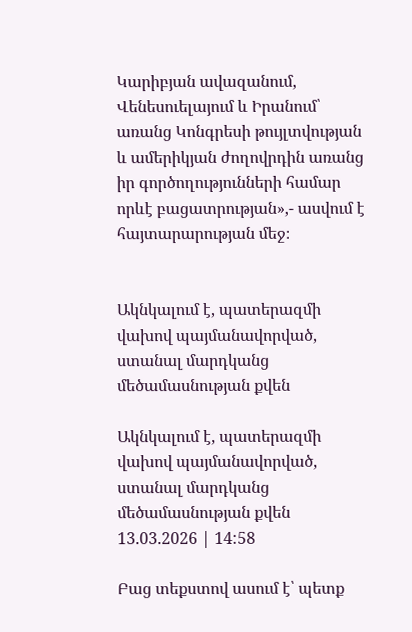Կարիբյան ավազանում, Վենեսուելայում և Իրանում՝ առանց Կոնգրեսի թույլտվության և ամերիկյան ժողովրդին առանց իր գործողությունների համար որևէ բացատրության»,- ասվում է հայտարարության մեջ։


Ակնկալում է, պատերազմի վախով պայմանավորված, ստանալ մարդկանց մեծամասնության քվեն

Ակնկալում է, պատերազմի վախով պայմանավորված, ստանալ մարդկանց մեծամասնության քվեն
13.03.2026 | 14:58

Բաց տեքստով ասում է՝ պետք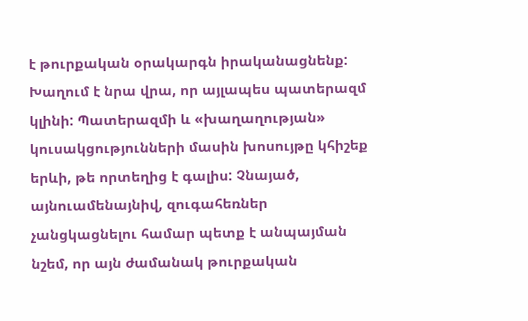է թուրքական օրակարգն իրականացնենք: Խաղում է նրա վրա, որ այլապես պատերազմ կլինի: Պատերազմի և «խաղաղության» կուսակցությունների մասին խոսույթը կհիշեք երևի, թե որտեղից է գալիս: Չնայած, այնուամենայնիվ, զուգահեռներ չանցկացնելու համար պետք է անպայման նշեմ, որ այն ժամանակ թուրքական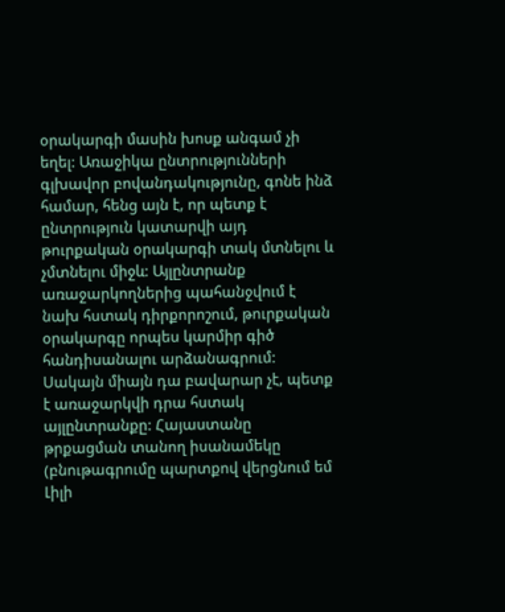օրակարգի մասին խոսք անգամ չի եղել: Առաջիկա ընտրությունների գլխավոր բովանդակությունը, գոնե ինձ համար, հենց այն է, որ պետք է ընտրություն կատարվի այդ թուրքական օրակարգի տակ մտնելու և չմտնելու միջև: Այլընտրանք առաջարկողներից պահանջվում է նախ հստակ դիրքորոշում, թուրքական օրակարգը որպես կարմիր գիծ հանդիսանալու արձանագրում: Սակայն միայն դա բավարար չէ, պետք է առաջարկվի դրա հստակ այլընտրանքը: Հայաստանը թրքացման տանող իսանամեկը (բնութագրումը պարտքով վերցնում եմ Լիլի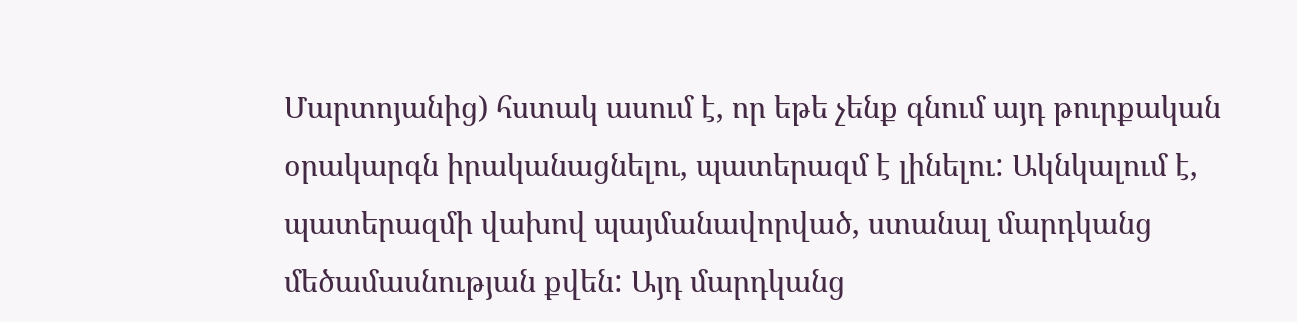Մարտոյանից) հստակ ասում է, որ եթե չենք գնում այդ թուրքական օրակարգն իրականացնելու, պատերազմ է լինելու: Ակնկալում է, պատերազմի վախով պայմանավորված, ստանալ մարդկանց մեծամասնության քվեն: Այդ մարդկանց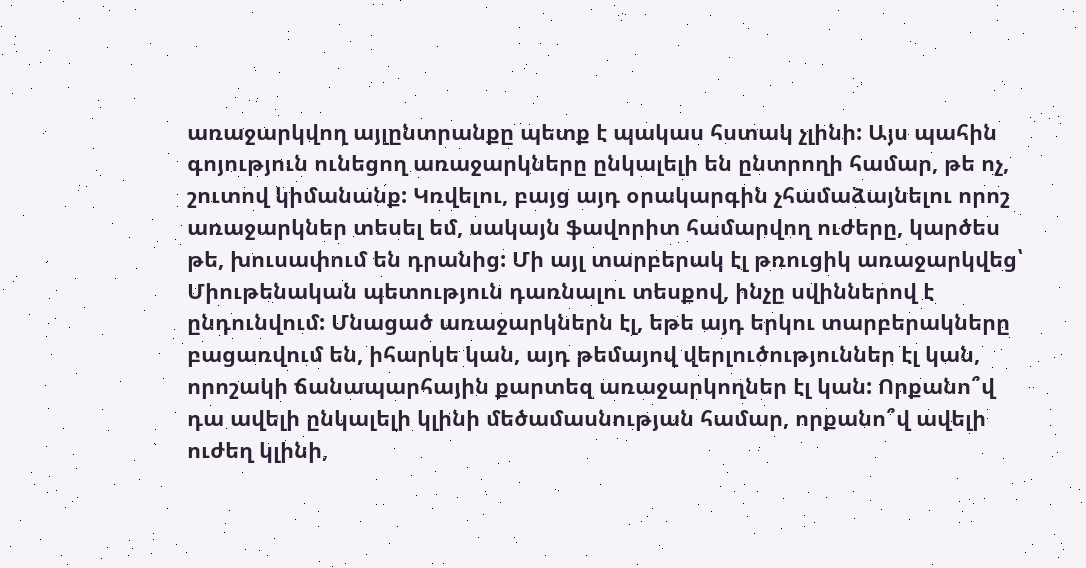առաջարկվող այլընտրանքը պետք է պակաս հստակ չլինի: Այս պահին գոյություն ունեցող առաջարկները ընկալելի են ընտրողի համար, թե ոչ, շուտով կիմանանք: Կռվելու, բայց այդ օրակարգին չհամաձայնելու որոշ առաջարկներ տեսել եմ, սակայն ֆավորիտ համարվող ուժերը, կարծես թե, խուսափում են դրանից: Մի այլ տարբերակ էլ թռուցիկ առաջարկվեց՝ Միութենական պետություն դառնալու տեսքով, ինչը սվիններով է ընդունվում: Մնացած առաջարկներն էլ, եթե այդ երկու տարբերակները բացառվում են, իհարկե կան, այդ թեմայով վերլուծություններ էլ կան, որոշակի ճանապարհային քարտեզ առաջարկողներ էլ կան: Որքանո՞վ դա ավելի ընկալելի կլինի մեծամասնության համար, որքանո՞վ ավելի ուժեղ կլինի,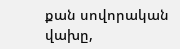քան սովորական վախը,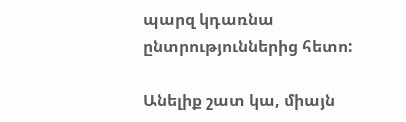պարզ կդառնա ընտրություններից հետո:

Անելիք շատ կա, միայն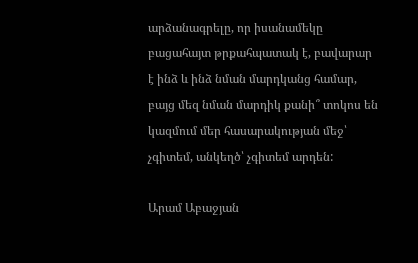արձանագրելը, որ իսանամեկը բացահայտ թրքահպատակ է, բավարար է ինձ և ինձ նման մարդկանց համար, բայց մեզ նման մարդիկ քանի՞ տոկոս են կազմում մեր հասարակության մեջ՝ չգիտեմ, անկեղծ՝ չգիտեմ արդեն:

Արամ Աբաջյան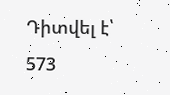Դիտվել է՝ 573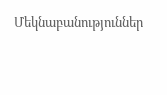Մեկնաբանություններ